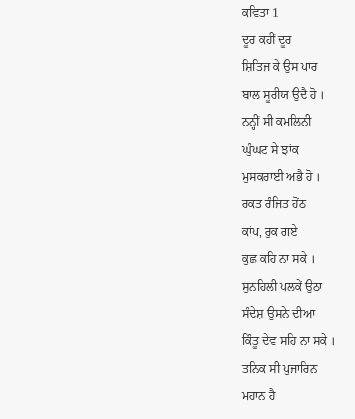ਕਵਿਤਾ 1
ਦੂਰ ਕਹੀਂ ਦੂਰ
ਸ਼ਿਤਿਜ ਕੇ ਉਸ ਪਾਰ
ਬਾਲ ਸੂਰੀਯ ਉਦੈ ਹੋ ।
ਨਨ੍ਹੀਂ ਸੀ ਕਮਲਿਨੀ
ਘੁੰਘਟ ਸੇ ਝਾਂਕ
ਮੁਸਕਰਾਈ ਅਭੈ ਹੋ ।
ਰਕਤ ਰੰਜਿਤ ਹੋਂਠ
ਕਾਂਪ, ਰੁਕ ਗਏ
ਕੁਛ ਕਹਿ ਨਾ ਸਕੇ ।
ਸੁਨਹਿਲੀ ਪਲਕੇਂ ਉਠਾ
ਸੰਦੇਸ਼ ਉਸਨੇ ਦੀਆ
ਕਿੰਤੂ ਦੇਵ ਸਹਿ ਨਾ ਸਕੇ ।
ਤਨਿਕ ਸੀ ਪੁਜਾਰਿਨ
ਮਹਾਨ ਹੈ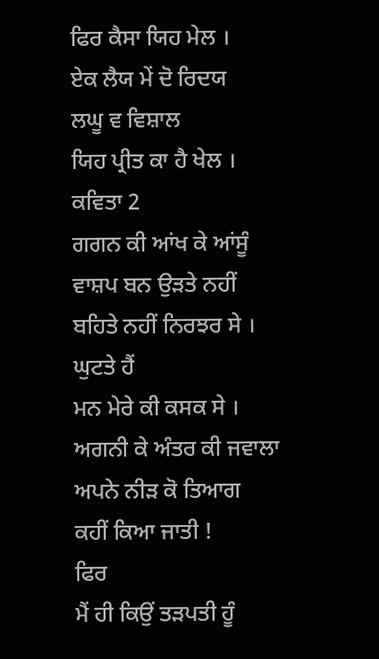ਫਿਰ ਕੈਸਾ ਯਿਹ ਮੇਲ ।
ਏਕ ਲੈਯ ਮੇਂ ਦੋ ਰਿਦਯ
ਲਘੂ ਵ ਵਿਸ਼ਾਲ
ਯਿਹ ਪ੍ਰੀਤ ਕਾ ਹੈ ਖੇਲ ।
ਕਵਿਤਾ 2
ਗਗਨ ਕੀ ਆਂਖ ਕੇ ਆਂਸੂੰ
ਵਾਸ਼ਪ ਬਨ ਉੜਤੇ ਨਹੀਂ
ਬਹਿਤੇ ਨਹੀਂ ਨਿਰਝਰ ਸੇ ।
ਘੁਟਤੇ ਹੈਂ
ਮਨ ਮੇਰੇ ਕੀ ਕਸਕ ਸੇ ।
ਅਗਨੀ ਕੇ ਅੰਤਰ ਕੀ ਜਵਾਲਾ
ਅਪਨੇ ਨੀੜ ਕੋ ਤਿਆਗ
ਕਹੀਂ ਕਿਆ ਜਾਤੀ !
ਫਿਰ
ਮੈਂ ਹੀ ਕਿਉਂ ਤੜਪਤੀ ਹੂੰ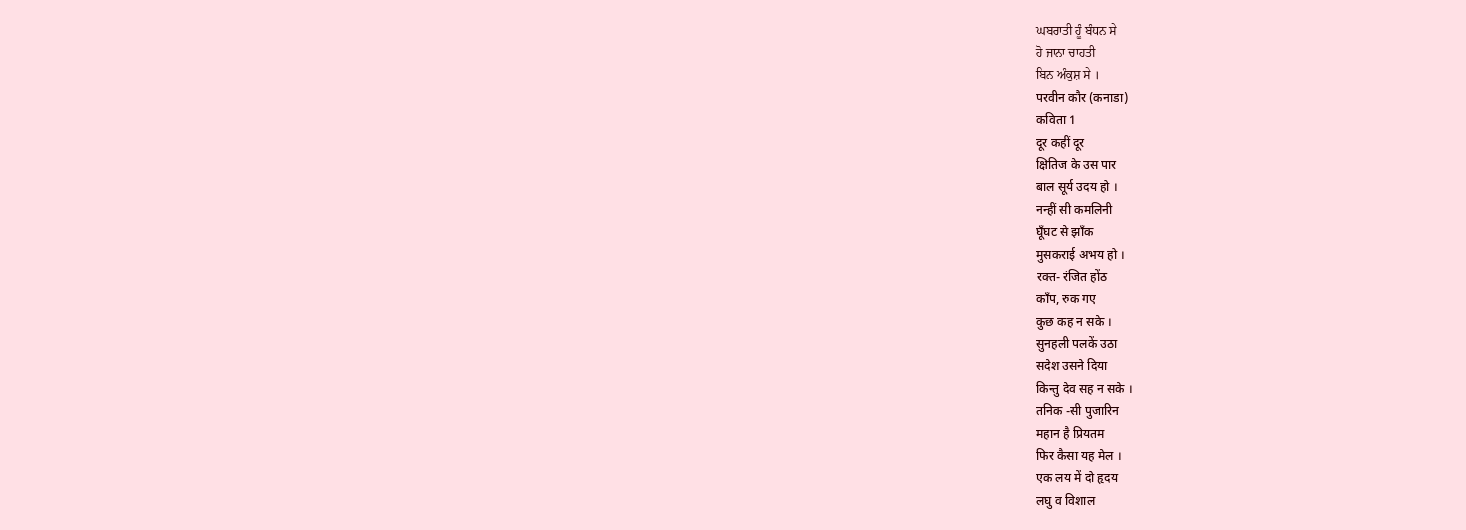ਘਬਰਾਤੀ ਹੂੰ ਬੰਧਨ ਸੇ
ਹੋ ਜਾਨਾ ਚਾਹਤੀ
ਬਿਨ ਅੰਕੁਸ਼ ਸੇ ।
परवीन कौर (कनाडा)
कविता 1
दूर कहीं दूर
क्षितिज के उस पार
बाल सूर्य उदय हो ।
नन्हीं सी कमलिनी
घूँघट से झाँक
मुसकराई अभय हो ।
रक्त- रंजित होंठ
काँप, रुक गए
कुछ कह न सके ।
सुनहली पलकें उठा
सदेश उसने दिया
किन्तु देव सह न सके ।
तनिक -सी पुजारिन
महान है प्रियतम
फिर कैसा यह मेल ।
एक लय में दो हृदय
लघु व विशाल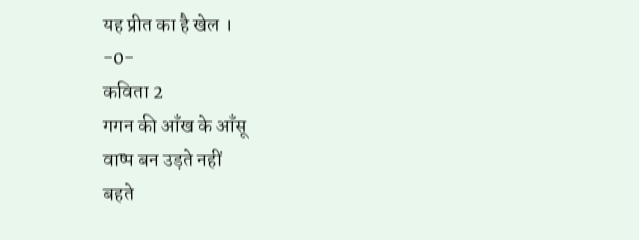यह प्रीत का है खेल ।
-0-
कविता 2
गगन की आँख के आँसू
वाष्प बन उड़ते नहीं
बहते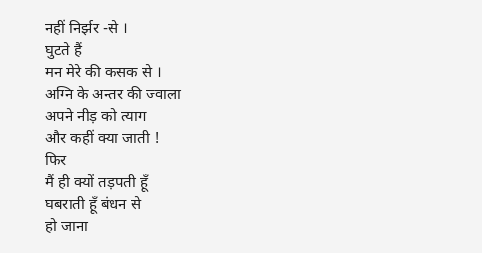नहीं निर्झर -से ।
घुटते हैं
मन मेरे की कसक से ।
अग्नि के अन्तर की ज्वाला
अपने नीड़ को त्याग
और कहीं क्या जाती !
फिर
मैं ही क्यों तड़पती हूँ
घबराती हूँ बंधन से
हो जाना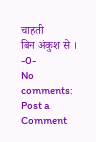चाहती
बिन अंकुश से ।
-0-
No comments:
Post a Comment